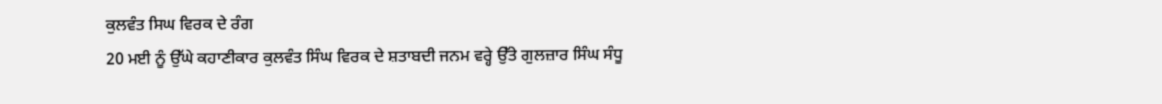ਕੁਲਵੰਤ ਸਿਘ ਵਿਰਕ ਦੇ ਰੰਗ
20 ਮਈ ਨੂੰ ਉੱਘੇ ਕਹਾਣੀਕਾਰ ਕੁਲਵੰਤ ਸਿੰਘ ਵਿਰਕ ਦੇ ਸ਼ਤਾਬਦੀ ਜਨਮ ਵਰ੍ਹੇ ਉੱਤੇ ਗੁਲਜ਼ਾਰ ਸਿੰਘ ਸੰਧੂ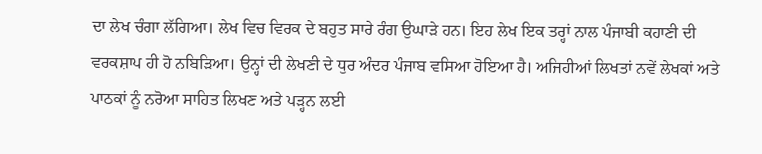ਦਾ ਲੇਖ ਚੰਗਾ ਲੱਗਿਆ। ਲੇਖ ਵਿਚ ਵਿਰਕ ਦੇ ਬਹੁਤ ਸਾਰੇ ਰੰਗ ਉਘਾੜੇ ਹਨ। ਇਹ ਲੇਖ ਇਕ ਤਰ੍ਹਾਂ ਨਾਲ ਪੰਜਾਬੀ ਕਹਾਣੀ ਦੀ ਵਰਕਸ਼ਾਪ ਹੀ ਹੋ ਨਬਿੜਿਆ। ਉਨ੍ਹਾਂ ਦੀ ਲੇਖਣੀ ਦੇ ਧੁਰ ਅੰਦਰ ਪੰਜਾਬ ਵਸਿਆ ਹੋਇਆ ਹੈ। ਅਜਿਹੀਆਂ ਲਿਖਤਾਂ ਨਵੇਂ ਲੇਖਕਾਂ ਅਤੇ ਪਾਠਕਾਂ ਨੂੰ ਨਰੋਆ ਸਾਹਿਤ ਲਿਖਣ ਅਤੇ ਪੜ੍ਹਨ ਲਈ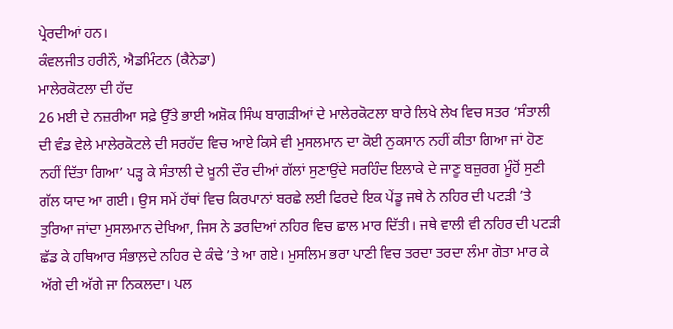ਪ੍ਰੇਰਦੀਆਂ ਹਨ।
ਕੰਵਲਜੀਤ ਹਰੀਨੌ, ਐਡਮਿੰਟਨ (ਕੈਨੇਡਾ)
ਮਾਲੇਰਕੋਟਲਾ ਦੀ ਹੱਦ
26 ਮਈ ਦੇ ਨਜ਼ਰੀਆ ਸਫ਼ੇ ਉੱਤੇ ਭਾਈ ਅਸ਼ੋਕ ਸਿੰਘ ਬਾਗੜੀਆਂ ਦੇ ਮਾਲੇਰਕੋਟਲਾ ਬਾਰੇ ਲਿਖੇ ਲੇਖ ਵਿਚ ਸਤਰ ‘ਸੰਤਾਲੀ ਦੀ ਵੰਡ ਵੇਲੇ ਮਾਲੇਰਕੋਟਲੇ ਦੀ ਸਰਹੱਦ ਵਿਚ ਆਏ ਕਿਸੇ ਵੀ ਮੁਸਲਮਾਨ ਦਾ ਕੋਈ ਨੁਕਸਾਨ ਨਹੀਂ ਕੀਤਾ ਗਿਆ ਜਾਂ ਹੋਣ ਨਹੀਂ ਦਿੱਤਾ ਗਿਆ’ ਪੜ੍ਹ ਕੇ ਸੰਤਾਲੀ ਦੇ ਖ਼ੂਨੀ ਦੌਰ ਦੀਆਂ ਗੱਲਾਂ ਸੁਣਾਉਂਦੇ ਸਰਹਿੰਦ ਇਲਾਕੇ ਦੇ ਜਾਣੂ ਬਜ਼ੁਰਗ ਮੂੰਹੋਂ ਸੁਣੀ ਗੱਲ ਯਾਦ ਆ ਗਈ। ਉਸ ਸਮੇਂ ਹੱਥਾਂ ਵਿਚ ਕਿਰਪਾਨਾਂ ਬਰਛੇ ਲਈ ਫਿਰਦੇ ਇਕ ਪੇਂਡੂ ਜਥੇ ਨੇ ਨਹਿਰ ਦੀ ਪਟੜੀ ’ਤੇ ਤੁਰਿਆ ਜਾਂਦਾ ਮੁਸਲਮਾਨ ਦੇਖਿਆ, ਜਿਸ ਨੇ ਡਰਦਿਆਂ ਨਹਿਰ ਵਿਚ ਛਾਲ ਮਾਰ ਦਿੱਤੀ। ਜਥੇ ਵਾਲੀ ਵੀ ਨਹਿਰ ਦੀ ਪਟੜੀ ਛੱਡ ਕੇ ਹਥਿਆਰ ਸੰਭਾਲ਼ਦੇ ਨਹਿਰ ਦੇ ਕੰਢੇ ’ਤੇ ਆ ਗਏ। ਮੁਸਲਿਮ ਭਰਾ ਪਾਣੀ ਵਿਚ ਤਰਦਾ ਤਰਦਾ ਲੰਮਾ ਗੋਤਾ ਮਾਰ ਕੇ ਅੱਗੇ ਦੀ ਅੱਗੇ ਜਾ ਨਿਕਲਦਾ। ਪਲ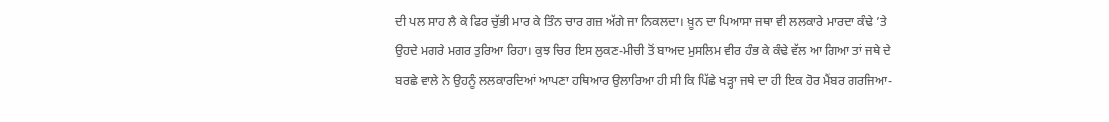ਦੀ ਪਲ ਸਾਹ ਲੈ ਕੇ ਫਿਰ ਚੁੱਭੀ ਮਾਰ ਕੇ ਤਿੰਨ ਚਾਰ ਗਜ਼ ਅੱਗੇ ਜਾ ਨਿਕਲਦਾ। ਖ਼ੂਨ ਦਾ ਪਿਆਸਾ ਜਥਾ ਵੀ ਲਲਕਾਰੇ ਮਾਰਦਾ ਕੰਢੇ ’ਤੇ ਉਹਦੇ ਮਗਰੇ ਮਗਰ ਤੁਰਿਆ ਰਿਹਾ। ਕੁਝ ਚਿਰ ਇਸ ਲੁਕਣ-ਮੀਚੀ ਤੋਂ ਬਾਅਦ ਮੁਸਲਿਮ ਵੀਰ ਹੰਭ ਕੇ ਕੰਢੇ ਵੱਲ ਆ ਗਿਆ ਤਾਂ ਜਥੇ ਦੇ ਬਰਛੇ ਵਾਲੇ ਨੇ ਉਹਨੂੰ ਲਲਕਾਰਦਿਆਂ ਆਪਣਾ ਹਥਿਆਰ ਉਲਾਰਿਆ ਹੀ ਸੀ ਕਿ ਪਿੱਛੇ ਖੜ੍ਹਾ ਜਥੇ ਦਾ ਹੀ ਇਕ ਹੋਰ ਮੈਂਬਰ ਗਰਜਿਆ-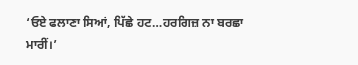‘ਓਏ ਫਲਾਣਾ ਸਿਆਂ, ਪਿੱਛੇ ਹਟ…ਹਰਗਿਜ਼ ਨਾ ਬਰਛਾ ਮਾਰੀਂ।’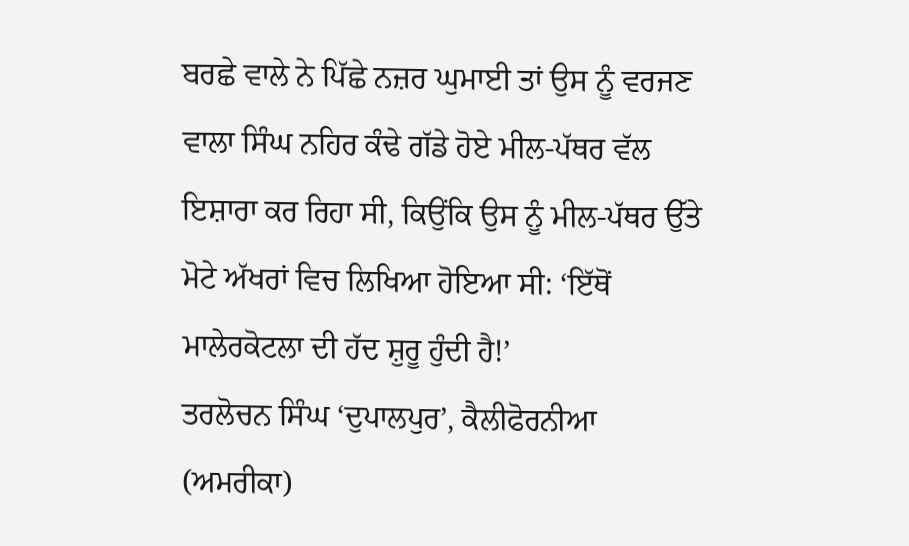ਬਰਛੇ ਵਾਲੇ ਨੇ ਪਿੱਛੇ ਨਜ਼ਰ ਘੁਮਾਈ ਤਾਂ ਉਸ ਨੂੰ ਵਰਜਣ ਵਾਲਾ ਸਿੰਘ ਨਹਿਰ ਕੰਢੇ ਗੱਡੇ ਹੋਏ ਮੀਲ-ਪੱਥਰ ਵੱਲ ਇਸ਼ਾਰਾ ਕਰ ਰਿਹਾ ਸੀ, ਕਿਉਂਕਿ ਉਸ ਨੂੰ ਮੀਲ-ਪੱਥਰ ਉੱਤੇ ਮੋਟੇ ਅੱਖਰਾਂ ਵਿਚ ਲਿਖਿਆ ਹੋਇਆ ਸੀ: ‘ਇੱਥੋਂ ਮਾਲੇਰਕੋਟਲਾ ਦੀ ਹੱਦ ਸ਼ੁਰੂ ਹੁੰਦੀ ਹੈ!’
ਤਰਲੋਚਨ ਸਿੰਘ ‘ਦੁਪਾਲਪੁਰ’, ਕੈਲੀਫੋਰਨੀਆ (ਅਮਰੀਕਾ)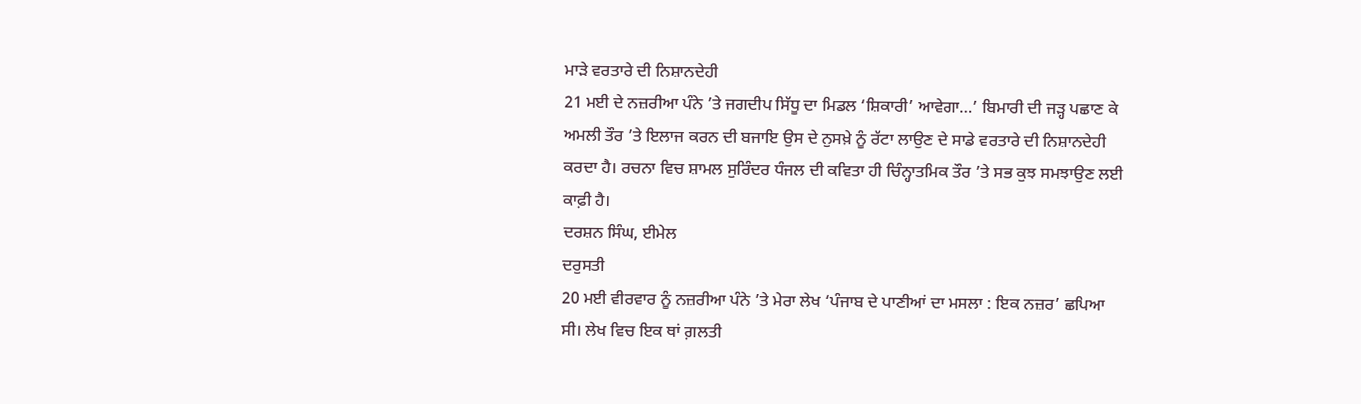ਮਾੜੇ ਵਰਤਾਰੇ ਦੀ ਨਿਸ਼ਾਨਦੇਹੀ
21 ਮਈ ਦੇ ਨਜ਼ਰੀਆ ਪੰਨੇ ’ਤੇ ਜਗਦੀਪ ਸਿੱਧੂ ਦਾ ਮਿਡਲ ‘ਸ਼ਿਕਾਰੀ’ ਆਵੇਗਾ…’ ਬਿਮਾਰੀ ਦੀ ਜੜ੍ਹ ਪਛਾਣ ਕੇ ਅਮਲੀ ਤੌਰ ’ਤੇ ਇਲਾਜ ਕਰਨ ਦੀ ਬਜਾਇ ਉਸ ਦੇ ਨੁਸਖ਼ੇ ਨੂੰ ਰੱਟਾ ਲਾਉਣ ਦੇ ਸਾਡੇ ਵਰਤਾਰੇ ਦੀ ਨਿਸ਼ਾਨਦੇਹੀ ਕਰਦਾ ਹੈ। ਰਚਨਾ ਵਿਚ ਸ਼ਾਮਲ ਸੁਰਿੰਦਰ ਧੰਜਲ ਦੀ ਕਵਿਤਾ ਹੀ ਚਿੰਨ੍ਹਾਤਮਿਕ ਤੌਰ ’ਤੇ ਸਭ ਕੁਝ ਸਮਝਾਉਣ ਲਈ ਕਾਫ਼ੀ ਹੈ।
ਦਰਸ਼ਨ ਸਿੰਘ, ਈਮੇਲ
ਦਰੁਸਤੀ
20 ਮਈ ਵੀਰਵਾਰ ਨੂੰ ਨਜ਼ਰੀਆ ਪੰਨੇ ’ਤੇ ਮੇਰਾ ਲੇਖ ‘ਪੰਜਾਬ ਦੇ ਪਾਣੀਆਂ ਦਾ ਮਸਲਾ : ਇਕ ਨਜ਼ਰ’ ਛਪਿਆ ਸੀ। ਲੇਖ ਵਿਚ ਇਕ ਥਾਂ ਗ਼ਲਤੀ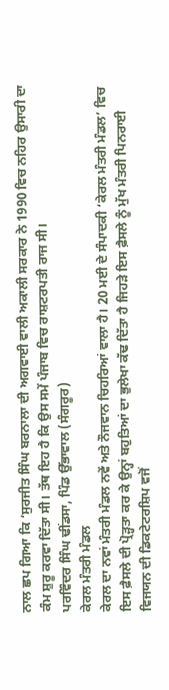ਨਾਲ ਛਪ ਗਿਆ ਕਿ ‘ਸੁਰਜੀਤ ਸਿੰਘ ਬਰਨਾਲਾ ਦੀ ਅਗਵਾਈ ਵਾਲੀ ਅਕਾਲੀ ਸਰਕਾਰ ਨੇ 1990 ਵਿਚ ਨਹਿਰ ਉਸਾਰੀ ਦਾ ਕੰਮ ਸ਼ੁਰੂ ਕਰਵਾ ਦਿੱਤਾ ਸੀ। ਤੱਥ ਇਹ ਹੈ ਕਿ ਉਸ ਸਮੇਂ ਪੰਜਾਬ ਵਿਚ ਰਾਸ਼ਟਰਪਤੀ ਰਾਜ ਸੀ।
ਪਰਵਿੰਦਰ ਸਿੰਘ ਢੀਂਡਸਾ, ਪਿੰਡ ਉੱਭਾਵਾਲ (ਸੰਗਰੂਰ)
ਕੇਰਲ ਮੰਤਰੀ ਮੰਡਲ
ਕੇਰਲ ਦਾ ਨਵਾਂ ਮੰਤਰੀ ਮੰਡਲ ਨਵੇਂ ਅਤੇ ਨੌਜਵਾਨ ਚਿਹਰਿਆਂ ਵਾਲਾ ਹੈ। 20 ਮਈ ਦੇ ਸੰਪਾਦਕੀ ‘ਕੇਰਲ ਮੰਤਰੀ ਮੰਡਲ’ ਵਿਚ ਇਸ ਫ਼ੈਸਲੇ ਦੀ ਪ੍ਰੋੜ੍ਹਤਾ ਕਰ ਕੇ ਉਨ੍ਹਾਂ ਬਹੁਤਿਆਂ ਦਾ ਭੁਲੇਖਾ ਕੱਢ ਦਿੱਤਾ ਹੈ ਜਿਹੜੇ ਇਸ ਫ਼ੈਸਲੇ ਨੂੰ ਮੁੱਖ ਮੰਤਰੀ ਪਿਨਰਾਈ ਵਿਜਯਨ ਦੀ ਡਿਕਟੇਟਰਸ਼ਿਪ ਵਜੋਂ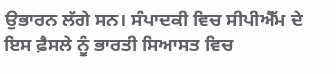ਉਭਾਰਨ ਲੱਗੇ ਸਨ। ਸੰਪਾਦਕੀ ਵਿਚ ਸੀਪੀਐੱਮ ਦੇ ਇਸ ਫ਼ੈਸਲੇ ਨੂੰ ਭਾਰਤੀ ਸਿਆਸਤ ਵਿਚ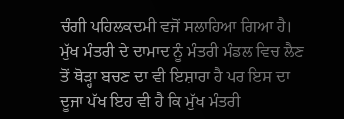ਚੰਗੀ ਪਹਿਲਕਦਮੀ ਵਜੋਂ ਸਲਾਹਿਆ ਗਿਆ ਹੈ। ਮੁੱਖ ਮੰਤਰੀ ਦੇ ਦਾਮਾਦ ਨੂੰ ਮੰਤਰੀ ਮੰਡਲ ਵਿਚ ਲੈਣ ਤੋਂ ਥੋੜ੍ਹਾ ਬਚਣ ਦਾ ਵੀ ਇਸ਼ਾਰਾ ਹੈ ਪਰ ਇਸ ਦਾ ਦੂਜਾ ਪੱਖ ਇਹ ਵੀ ਹੈ ਕਿ ਮੁੱਖ ਮੰਤਰੀ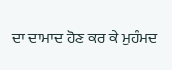ਦਾ ਦਾਮਾਦ ਹੋਣ ਕਰ ਕੇ ਮੁਹੰਮਦ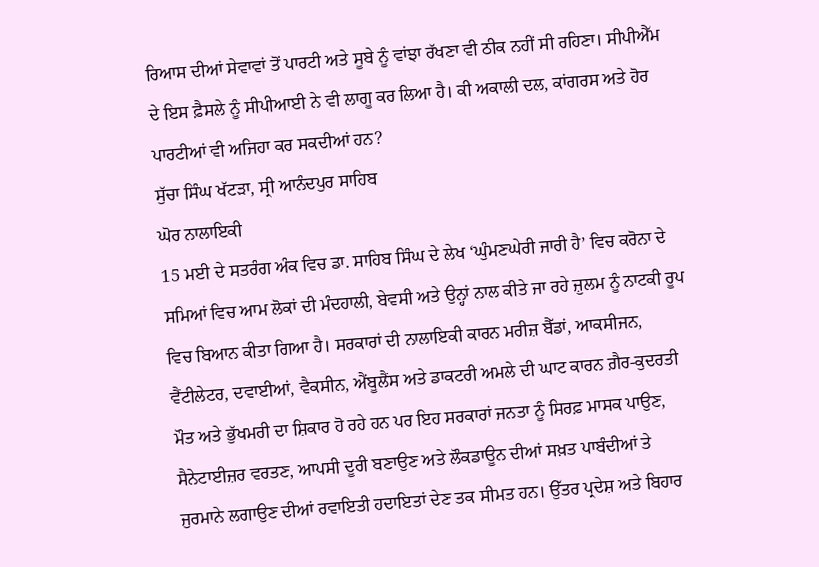ਰਿਆਸ ਦੀਆਂ ਸੇਵਾਵਾਂ ਤੋਂ ਪਾਰਟੀ ਅਤੇ ਸੂਬੇ ਨੂੰ ਵਾਂਝਾ ਰੱਖਣਾ ਵੀ ਠੀਕ ਨਹੀਂ ਸੀ ਰਹਿਣਾ। ਸੀਪੀਐੱਮ ਦੇ ਇਸ ਫ਼ੈਸਲੇ ਨੂੰ ਸੀਪੀਆਈ ਨੇ ਵੀ ਲਾਗੂ ਕਰ ਲਿਆ ਹੈ। ਕੀ ਅਕਾਲੀ ਦਲ, ਕਾਂਗਰਸ ਅਤੇ ਹੋਰ ਪਾਰਟੀਆਂ ਵੀ ਅਜਿਹਾ ਕਰ ਸਕਦੀਆਂ ਹਨ?
ਸੁੱਚਾ ਸਿੰਘ ਖੱਟੜਾ, ਸ੍ਰੀ ਆਨੰਦਪੁਰ ਸਾਹਿਬ
ਘੋਰ ਨਾਲਾਇਕੀ
15 ਮਈ ਦੇ ਸਤਰੰਗ ਅੰਕ ਵਿਚ ਡਾ. ਸਾਹਿਬ ਸਿੰਘ ਦੇ ਲੇਖ ‘ਘੁੰਮਣਘੇਰੀ ਜਾਰੀ ਹੈ’ ਵਿਚ ਕਰੋਨਾ ਦੇ ਸਮਿਆਂ ਵਿਚ ਆਮ ਲੋਕਾਂ ਦੀ ਮੰਦਹਾਲੀ, ਬੇਵਸੀ ਅਤੇ ਉਨ੍ਹਾਂ ਨਾਲ ਕੀਤੇ ਜਾ ਰਹੇ ਜ਼ੁਲਮ ਨੂੰ ਨਾਟਕੀ ਰੂਪ ਵਿਚ ਬਿਆਨ ਕੀਤਾ ਗਿਆ ਹੈ। ਸਰਕਾਰਾਂ ਦੀ ਨਾਲਾਇਕੀ ਕਾਰਨ ਮਰੀਜ਼ ਬੈੱਡਾਂ, ਆਕਸੀਜਨ, ਵੈਂਟੀਲੇਟਰ, ਦਵਾਈਆਂ, ਵੈਕਸੀਨ, ਐਂਬੂਲੈਂਸ ਅਤੇ ਡਾਕਟਰੀ ਅਮਲੇ ਦੀ ਘਾਟ ਕਾਰਨ ਗ਼ੈਰ-ਕੁਦਰਤੀ ਮੌਤ ਅਤੇ ਭੁੱਖਮਰੀ ਦਾ ਸ਼ਿਕਾਰ ਹੋ ਰਹੇ ਹਨ ਪਰ ਇਹ ਸਰਕਾਰਾਂ ਜਨਤਾ ਨੂੰ ਸਿਰਫ਼ ਮਾਸਕ ਪਾਉਣ, ਸੈਨੇਟਾਈਜ਼ਰ ਵਰਤਣ, ਆਪਸੀ ਦੂਰੀ ਬਣਾਉਣ ਅਤੇ ਲੌਕਡਾਊਨ ਦੀਆਂ ਸਖ਼ਤ ਪਾਬੰਦੀਆਂ ਤੇ ਜੁਰਮਾਨੇ ਲਗਾਉਣ ਦੀਆਂ ਰਵਾਇਤੀ ਹਦਾਇਤਾਂ ਦੇਣ ਤਕ ਸੀਮਤ ਹਨ। ਉੱਤਰ ਪ੍ਰਦੇਸ਼ ਅਤੇ ਬਿਹਾਰ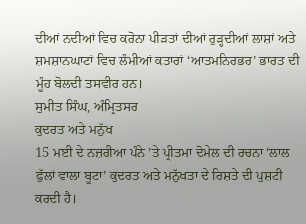ਦੀਆਂ ਨਦੀਆਂ ਵਿਚ ਕਰੋਨਾ ਪੀੜਤਾਂ ਦੀਆਂ ਰੁੜ੍ਹਦੀਆਂ ਲਾਸ਼ਾਂ ਅਤੇ ਸ਼ਮਸ਼ਾਨਘਾਟਾਂ ਵਿਚ ਲੰਮੀਆਂ ਕਤਾਰਾਂ ‘ਆਤਮਨਿਰਭਰ’ ਭਾਰਤ ਦੀ ਮੂੰਹ ਬੋਲਦੀ ਤਸਵੀਰ ਹਨ।
ਸੁਮੀਤ ਸਿੰਘ, ਅੰਮ੍ਰਿਤਸਰ
ਕੁਦਰਤ ਅਤੇ ਮਨੁੱਖ
15 ਮਈ ਦੇ ਨਜ਼ਰੀਆ ਪੰਨੇ ’ਤੇ ਪ੍ਰੀਤਮਾ ਦੋਮੇਲ ਦੀ ਰਚਨਾ ‘ਲਾਲ ਫੁੱਲਾਂ ਵਾਲਾ ਬੂਟਾ’ ਕੁਦਰਤ ਅਤੇ ਮਨੁੱਖਤਾ ਦੇ ਰਿਸ਼ਤੇ ਦੀ ਪੁਸ਼ਟੀ ਕਰਦੀ ਹੈ।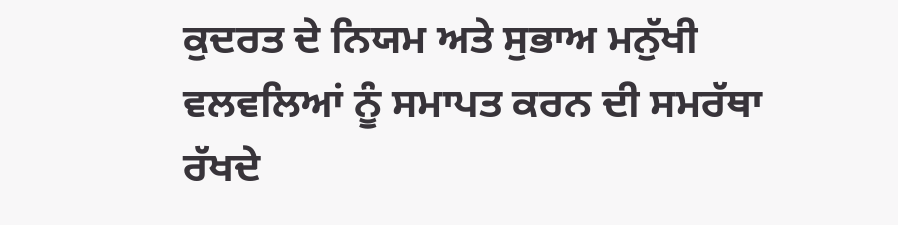ਕੁਦਰਤ ਦੇ ਨਿਯਮ ਅਤੇ ਸੁਭਾਅ ਮਨੁੱਖੀ ਵਲਵਲਿਆਂ ਨੂੰ ਸਮਾਪਤ ਕਰਨ ਦੀ ਸਮਰੱਥਾ ਰੱਖਦੇ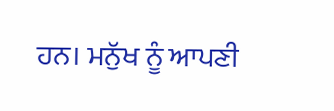ਹਨ। ਮਨੁੱਖ ਨੂੰ ਆਪਣੀ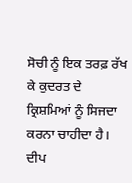ਸੋਚੀ ਨੂੰ ਇਕ ਤਰਫ਼ ਰੱਖ ਕੇ ਕੁਦਰਤ ਦੇ ਕ੍ਰਿਸ਼ਮਿਆਂ ਨੂੰ ਸਿਜਦਾ ਕਰਨਾ ਚਾਹੀਦਾ ਹੈ।
ਦੀਪ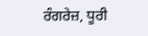ਰੰਗਰੇਜ਼, ਧੂਰੀ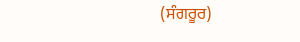(ਸੰਗਰੂਰ)